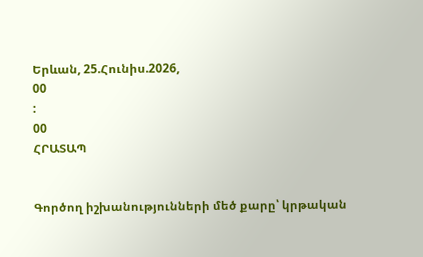Երևան, 25.Հունիս.2026,
00
:
00
ՀՐԱՏԱՊ


Գործող իշխանությունների մեծ քարը՝ կրթական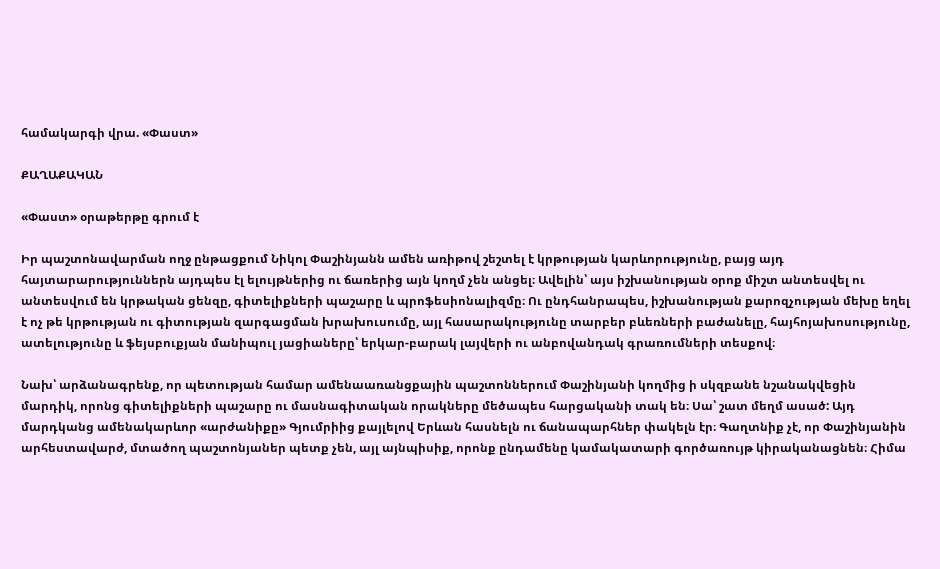համակարգի վրա. «Փաստ»

ՔԱՂԱՔԱԿԱՆ

«Փաստ» օրաթերթը գրում է

Իր պաշտոնավարման ողջ ընթացքում Նիկոլ Փաշինյանն ամեն առիթով շեշտել է կրթության կարևորությունը, բայց այդ հայտարարություններն այդպես էլ ելույթներից ու ճառերից այն կողմ չեն անցել։ Ավելին՝ այս իշխանության օրոք միշտ անտեսվել ու անտեսվում են կրթական ցենզը, գիտելիքների պաշարը և պրոֆեսիոնալիզմը։ Ու ընդհանրապես, իշխանության քարոզչության մեխը եղել է ոչ թե կրթության ու գիտության զարգացման խրախուսումը, այլ հասարակությունը տարբեր բևեռների բաժանելը, հայհոյախոսությունը, ատելությունը և ֆեյսբուքյան մանիպուլ յացիաները՝ երկար-բարակ լայվերի ու անբովանդակ գրառումների տեսքով։

Նախ՝ արձանագրենք, որ պետության համար ամենաառանցքային պաշտոններում Փաշինյանի կողմից ի սկզբանե նշանակվեցին մարդիկ, որոնց գիտելիքների պաշարը ու մասնագիտական որակները մեծապես հարցականի տակ են։ Սա՝ շատ մեղմ ասած: Այդ մարդկանց ամենակարևոր «արժանիքը» Գյումրիից քայլելով Երևան հասնելն ու ճանապարհներ փակելն էր։ Գաղտնիք չէ, որ Փաշինյանին արհեստավարժ, մտածող պաշտոնյաներ պետք չեն, այլ այնպիսիք, որոնք ընդամենը կամակատարի գործառույթ կիրականացնեն։ Հիմա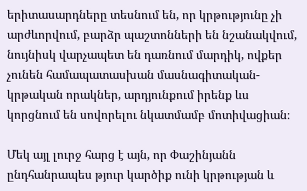երիտասարդները տեսնում են, որ կրթությունը չի արժևորվում, բարձր պաշտոնների են նշանակվում, նույնիսկ վարչապետ են դառնում մարդիկ, ովքեր չունեն համապատասխան մասնագիտական-կրթական որակներ, արդյունքում իրենք ևս կորցնում են սովորելու նկատմամբ մոտիվացիան։

Մեկ այլ լուրջ հարց է այն, որ Փաշինյանն ընդհանրապես թյուր կարծիք ունի կրթության և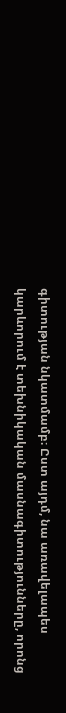գիտության նկատմամբ։ Ըստ այդմ, նա առավելապես կարևորում է տեխնիկական մասնագիտությունները, որոնց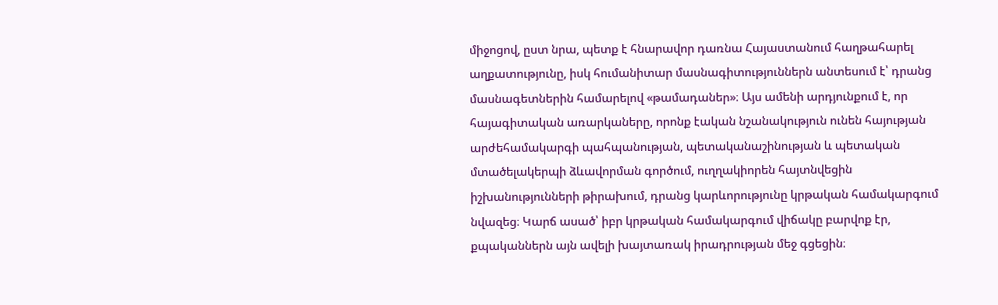միջոցով, ըստ նրա, պետք է հնարավոր դառնա Հայաստանում հաղթահարել աղքատությունը, իսկ հումանիտար մասնագիտություններն անտեսում է՝ դրանց մասնագետներին համարելով «թամադաներ»։ Այս ամենի արդյունքում է, որ հայագիտական առարկաները, որոնք էական նշանակություն ունեն հայության արժեհամակարգի պահպանության, պետականաշինության և պետական մտածելակերպի ձևավորման գործում, ուղղակիորեն հայտնվեցին իշխանությունների թիրախում, դրանց կարևորությունը կրթական համակարգում նվազեց։ Կարճ ասած՝ իբր կրթական համակարգում վիճակը բարվոք էր, քպականներն այն ավելի խայտառակ իրադրության մեջ գցեցին։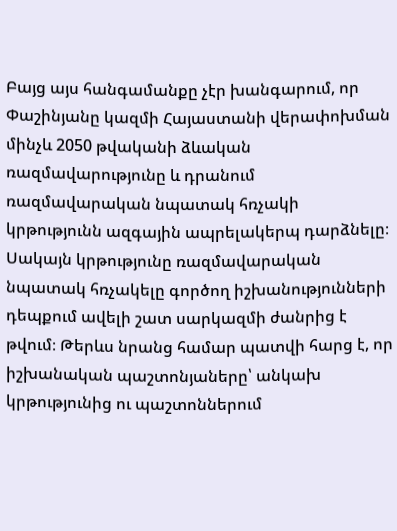Բայց այս հանգամանքը չէր խանգարում, որ Փաշինյանը կազմի Հայաստանի վերափոխման մինչև 2050 թվականի ձևական ռազմավարությունը և դրանում ռազմավարական նպատակ հռչակի կրթությունն ազգային ապրելակերպ դարձնելը։ Սակայն կրթությունը ռազմավարական նպատակ հռչակելը գործող իշխանությունների դեպքում ավելի շատ սարկազմի ժանրից է թվում։ Թերևս նրանց համար պատվի հարց է, որ իշխանական պաշտոնյաները՝ անկախ կրթությունից ու պաշտոններում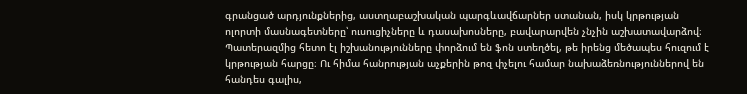գրանցած արդյունքներից, աստղաբաշխական պարգևավճարներ ստանան, իսկ կրթության ոլորտի մասնագետները՝ ուսուցիչները և դասախոսները, բավարարվեն չնչին աշխատավարձով։ Պատերազմից հետո էլ իշխանությունները փորձում են ֆոն ստեղծել, թե իրենց մեծապես հուզում է կրթության հարցը։ Ու հիմա հանրության աչքերին թոզ փչելու համար նախաձեռնություններով են հանդես գալիս,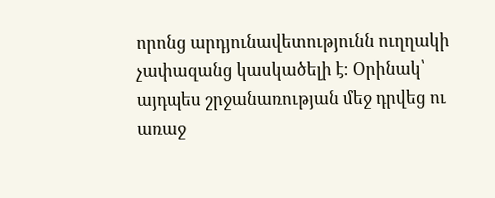որոնց արդյունավետությունն ուղղակի չափազանց կասկածելի է։ Օրինակ՝ այդպես շրջանառության մեջ դրվեց ու առաջ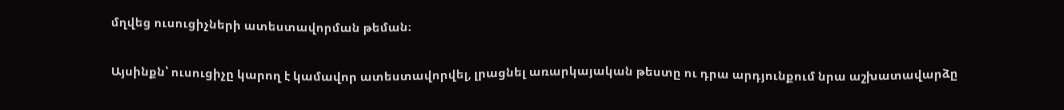մղվեց ուսուցիչների ատեստավորման թեման։

Այսինքն՝ ուսուցիչը կարող է կամավոր ատեստավորվել, լրացնել առարկայական թեստը ու դրա արդյունքում նրա աշխատավարձը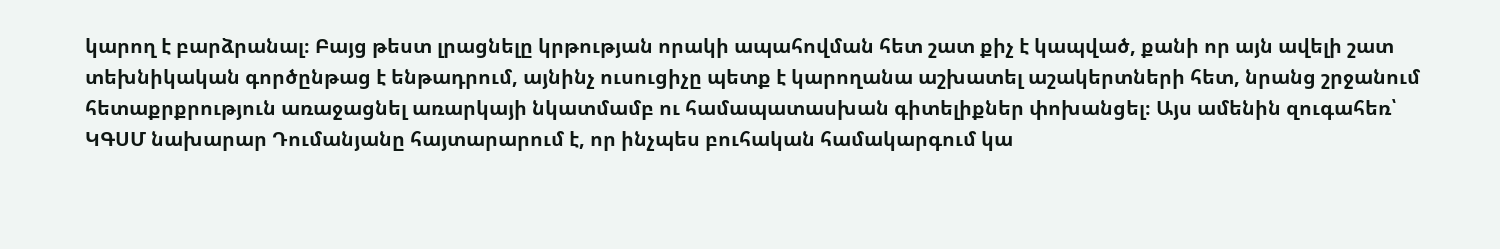կարող է բարձրանալ։ Բայց թեստ լրացնելը կրթության որակի ապահովման հետ շատ քիչ է կապված, քանի որ այն ավելի շատ տեխնիկական գործընթաց է ենթադրում, այնինչ ուսուցիչը պետք է կարողանա աշխատել աշակերտների հետ, նրանց շրջանում հետաքրքրություն առաջացնել առարկայի նկատմամբ ու համապատասխան գիտելիքներ փոխանցել։ Այս ամենին զուգահեռ՝ ԿԳՍՄ նախարար Դումանյանը հայտարարում է, որ ինչպես բուհական համակարգում կա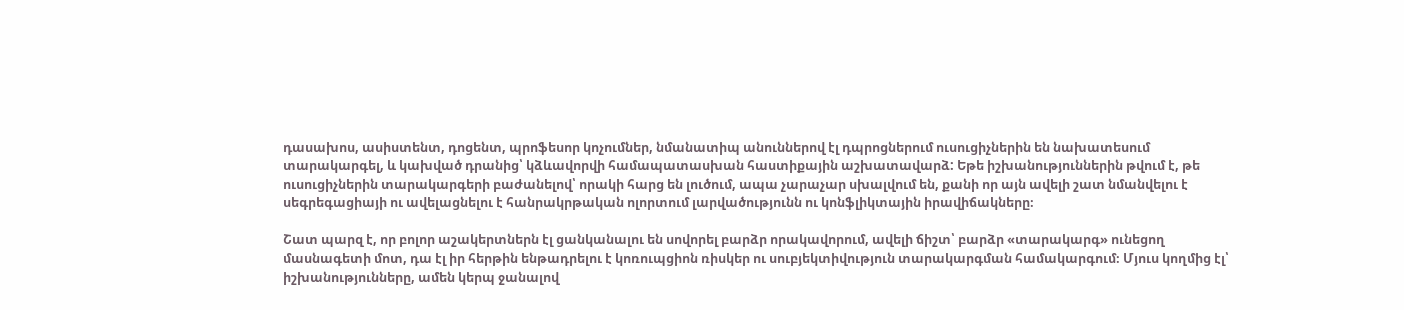դասախոս, ասիստենտ, դոցենտ, պրոֆեսոր կոչումներ, նմանատիպ անուններով էլ դպրոցներում ուսուցիչներին են նախատեսում տարակարգել, և կախված դրանից՝ կձևավորվի համապատասխան հաստիքային աշխատավարձ: Եթե իշխանություններին թվում է, թե ուսուցիչներին տարակարգերի բաժանելով՝ որակի հարց են լուծում, ապա չարաչար սխալվում են, քանի որ այն ավելի շատ նմանվելու է սեգրեգացիայի ու ավելացնելու է հանրակրթական ոլորտում լարվածությունն ու կոնֆլիկտային իրավիճակները։

Շատ պարզ է, որ բոլոր աշակերտներն էլ ցանկանալու են սովորել բարձր որակավորում, ավելի ճիշտ՝ բարձր «տարակարգ» ունեցող մասնագետի մոտ, դա էլ իր հերթին ենթադրելու է կոռուպցիոն ռիսկեր ու սուբյեկտիվություն տարակարգման համակարգում։ Մյուս կողմից էլ՝ իշխանությունները, ամեն կերպ ջանալով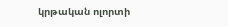կրթական ոլորտի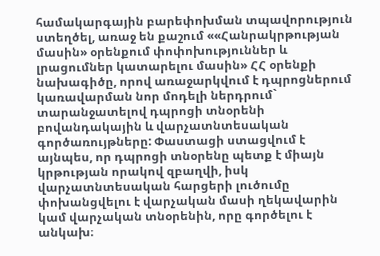համակարգային բարեփոխման տպավորություն ստեղծել, առաջ են քաշում ««Հանրակրթության մասին» օրենքում փոփոխություններ և լրացումներ կատարելու մասին» ՀՀ օրենքի նախագիծը, որով առաջարկվում է դպրոցներում կառավարման նոր մոդելի ներդրում` տարանջատելով դպրոցի տնօրենի բովանդակային և վարչատնտեսական գործառույթները: Փաստացի ստացվում է այնպես, որ դպրոցի տնօրենը պետք է միայն կրթության որակով զբաղվի, իսկ վարչատնտեսական հարցերի լուծումը փոխանցվելու է վարչական մասի ղեկավարին կամ վարչական տնօրենին, որը գործելու է անկախ։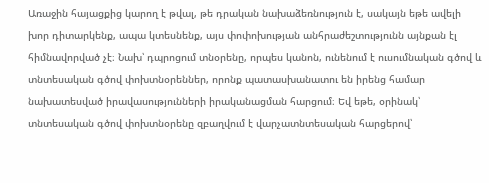Առաջին հայացքից կարող է թվալ, թե դրական նախաձեռնություն է, սակայն եթե ավելի խոր դիտարկենք, ապա կտեսնենք, այս փոփոխության անհրաժեշտությունն այնքան էլ հիմնավորված չէ։ Նախ՝ դպրոցում տնօրենը, որպես կանոն, ունենում է ուսումնական գծով և տնտեսական գծով փոխտնօրեններ, որոնք պատասխանատու են իրենց համար նախատեսված իրավասությունների իրականացման հարցում։ Եվ եթե, օրինակ՝ տնտեսական գծով փոխտնօրենը զբաղվում է վարչատնտեսական հարցերով՝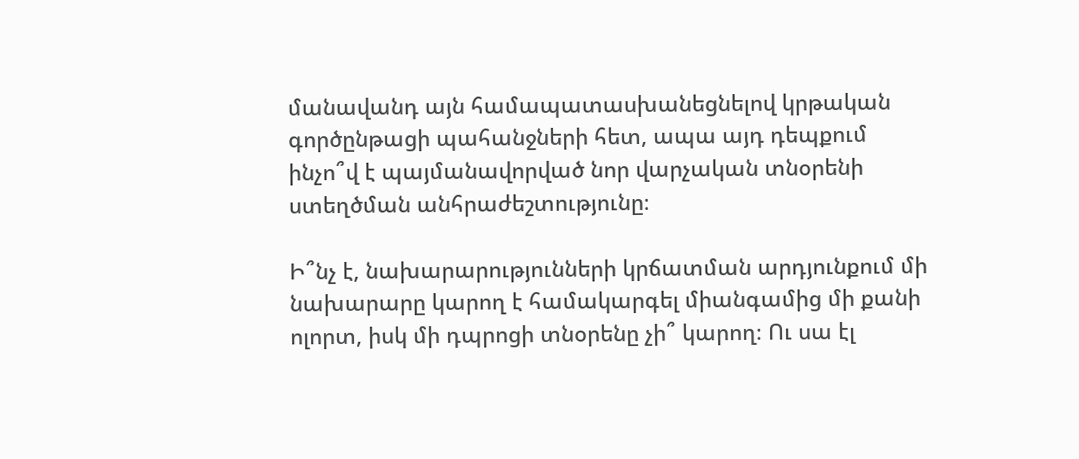մանավանդ այն համապատասխանեցնելով կրթական գործընթացի պահանջների հետ, ապա այդ դեպքում ինչո՞վ է պայմանավորված նոր վարչական տնօրենի ստեղծման անհրաժեշտությունը։

Ի՞նչ է, նախարարությունների կրճատման արդյունքում մի նախարարը կարող է համակարգել միանգամից մի քանի ոլորտ, իսկ մի դպրոցի տնօրենը չի՞ կարող։ Ու սա էլ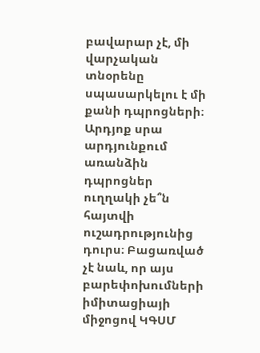բավարար չէ, մի վարչական տնօրենը սպասարկելու է մի քանի դպրոցների։ Արդյոք սրա արդյունքում առանձին դպրոցներ ուղղակի չե՞ն հայտվի ուշադրությունից դուրս։ Բացառված չէ նաև, որ այս բարեփոխումների իմիտացիայի միջոցով ԿԳՍՄ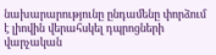նախարարությունը ընդամենը փորձում է լիովին վերահսկել դպրոցների վարչական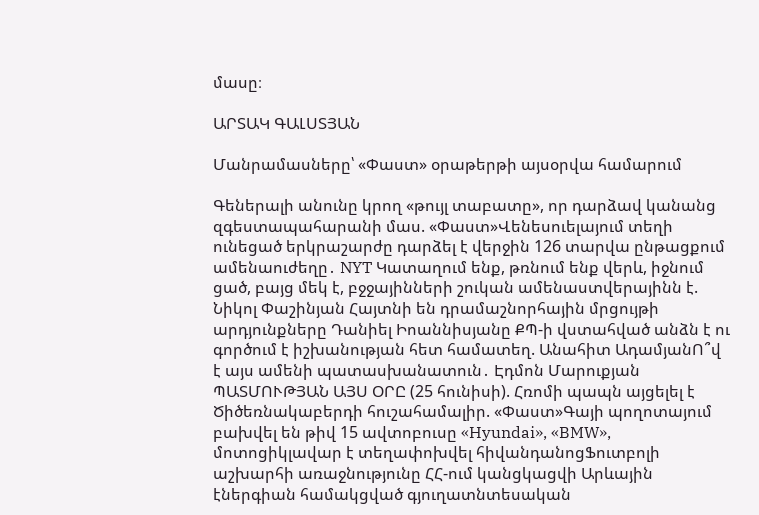մասը։

ԱՐՏԱԿ ԳԱԼՍՏՅԱՆ

Մանրամասները՝ «Փաստ» օրաթերթի այսօրվա համարում

Գեներալի անունը կրող «թույլ տաբատը», որ դարձավ կանանց զգեստապահարանի մաս. «Փաստ»Վենեսուելայում տեղի ունեցած երկրաշարժը դարձել է վերջին 126 տարվա ընթացքում ամենաուժեղը․ NYT Կատաղում ենք, թռնում ենք վերև, իջնում ցած, բայց մեկ է, բջջայինների շուկան ամենաստվերայինն է. Նիկոլ Փաշինյան Հայտնի են դրամաշնորհային մրցույթի արդյունքները Դանիել Իոաննիսյանը ՔՊ-ի վստահված անձն է ու գործում է իշխանության հետ համատեղ. Անահիտ ԱդամյանՈ՞վ է այս ամենի պատասխանատուն․ Էդմոն Մարուքյան ՊԱՏՄՈՒԹՅԱՆ ԱՅՍ ՕՐԸ (25 հունիսի). Հռոմի պապն այցելել է Ծիծեռնակաբերդի հուշահամալիր. «Փաստ»Գայի պողոտայում բախվել են թիվ 15 ավտոբուսը «Hyundai», «BMW», մոտոցիկլավար է տեղափոխվել հիվանդանոցՖուտբոլի աշխարհի առաջնությունը ՀՀ-ում կանցկացվի Արևային էներգիան համակցված գյուղատնտեսական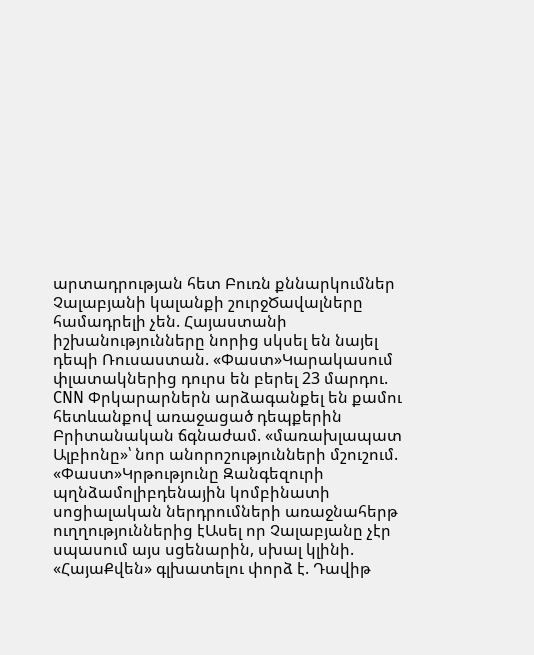արտադրության հետ Բուռն քննարկումներ Չալաբյանի կալանքի շուրջԾավալները համադրելի չեն. Հայաստանի իշխանությունները նորից սկսել են նայել դեպի Ռուսաստան. «Փաստ»Կարակասում փլատակներից դուրս են բերել 23 մարդու. CNN Փրկարարներն արձագանքել են քամու հետևանքով առաջացած դեպքերին Բրիտանական ճգնաժամ. «մառախլապատ Ալբիոնը»՝ նոր անորոշությունների մշուշում. «Փաստ»Կրթությունը Զանգեզուրի պղնձամոլիբդենային կոմբինատի սոցիալական ներդրումների առաջնահերթ ուղղություններից էԱսել որ Չալաբյանը չէր սպասում այս սցենարին, սխալ կլինի. «ՀայաՔվեն» գլխատելու փորձ է. Դավիթ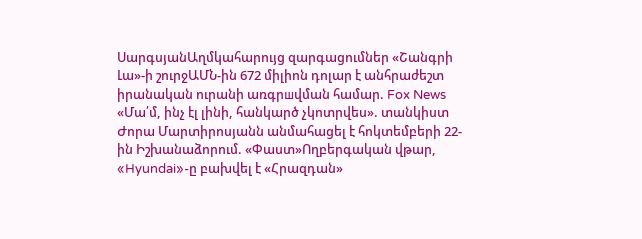ՍարգսյանԱղմկահարույց զարգացումներ «Շանգրի Լա»-ի շուրջԱՄՆ-ին 672 միլիոն դոլար է անհրաժեշտ իրանական ուրանի առգրшվման համար. Fox News «Մա՛մ, ինչ էլ լինի, հանկարծ չկոտրվես». տանկիստ Ժորա Մարտիրոսյանն անմահացել է հոկտեմբերի 22-ին Իշխանաձորում. «Փաստ»Ողբերգական վթար, «Hyundai»-ը բախվել է «Հրազդան»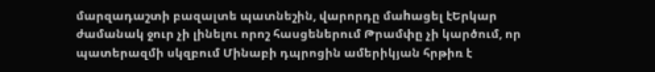մարզադաշտի բազալտե պատնեշին, վարորդը մաhացել էԵրկար ժամանակ ջուր չի լինելու որոշ հասցեներում Թրամփը չի կարծում, որ պատերազմի սկզբում Մինաբի դպրոցին ամերիկյան հրթիռ է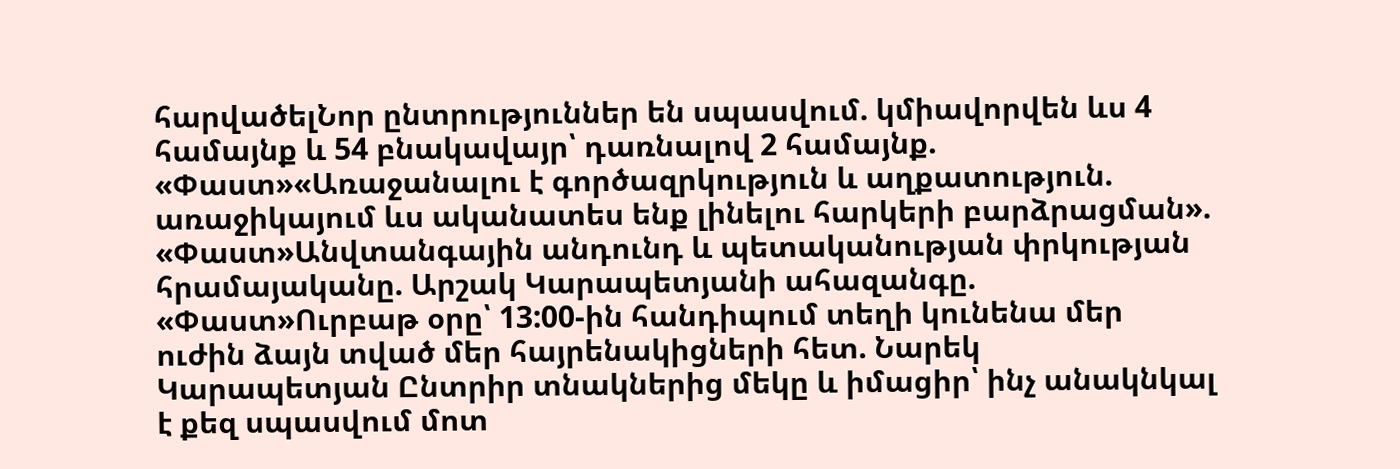հարվածելՆոր ընտրություններ են սպասվում. կմիավորվեն ևս 4 համայնք և 54 բնակավայր՝ դառնալով 2 համայնք. «Փաստ»«Առաջանալու է գործազրկություն և աղքատություն. առաջիկայում ևս ականատես ենք լինելու հարկերի բարձրացման». «Փաստ»Անվտանգային անդունդ և պետականության փրկության հրամայականը. Արշակ Կարապետյանի ահազանգը. «Փաստ»Ուրբաթ օրը՝ 13:00-ին հանդիպում տեղի կունենա մեր ուժին ձայն տված մեր հայրենակիցների հետ. Նարեկ Կարապետյան Ընտրիր տնակներից մեկը և իմացիր՝ ինչ անակնկալ է քեզ սպասվում մոտ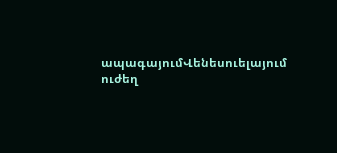ապագայումՎենեսուելայում ուժեղ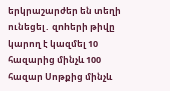երկրաշարժեր են տեղի ունեցել․ զnhերի թիվը կարող է կազմել 10 հազարից մինչև 100 հազար Սոթքից մինչև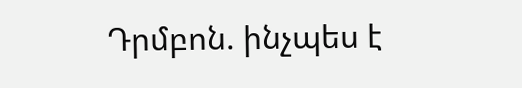Դրմբոն. ինչպես է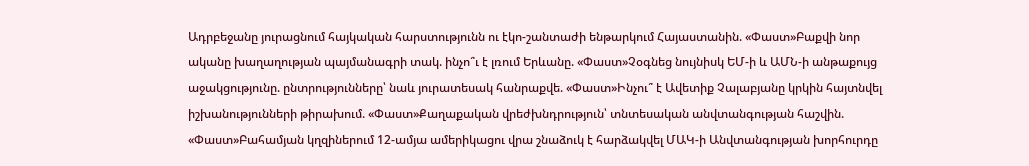Ադրբեջանը յուրացնում հայկական հարստությունն ու էկո-շանտաժի ենթարկում Հայաստանին. «Փաստ»Բաքվի նոր ականը խաղաղության պայմանագրի տակ. ինչո՞ւ է լռում Երևանը. «Փաստ»Չօգնեց նույնիսկ ԵՄ-ի և ԱՄՆ-ի անթաքույց աջակցությունը. ընտրությունները՝ նաև յուրատեսակ հանրաքվե. «Փաստ»Ինչու՞ է Ավետիք Չալաբյանը կրկին հայտնվել իշխանությունների թիրախում. «Փաստ»Քաղաքական վրեժխնդրություն՝ տնտեսական անվտանգության հաշվին. «Փաստ»Բահամյան կղզիներում 12-ամյա ամերիկացու վրա շնաձուկ է հարձակվել ՄԱԿ-ի Անվտանգության խորհուրդը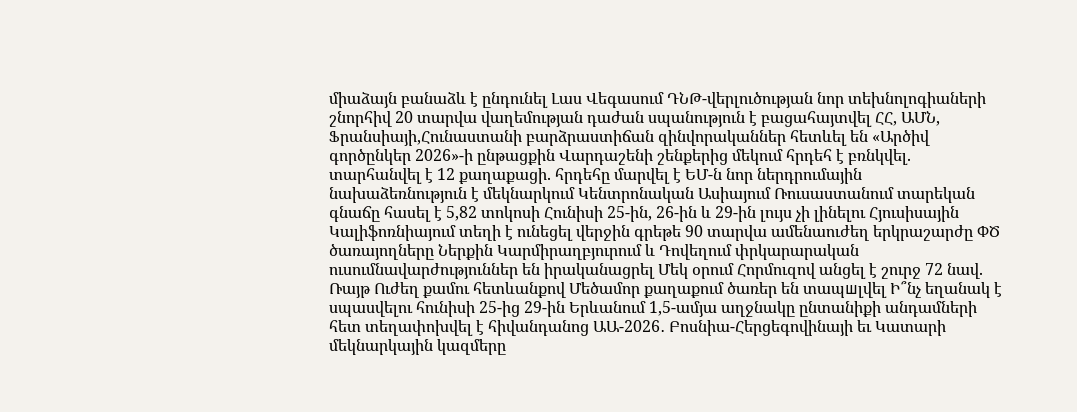միաձայն բանաձև է ընդունել Լաս Վեգասում ԴՆԹ-վերլուծության նոր տեխնոլոգիաների շնորհիվ 20 տարվա վաղեմության դաժան սպանություն է բացահայտվել ՀՀ, ԱՄՆ, Ֆրանսիայի,Հունաստանի բարձրաստիճան զինվորականներ հետևել են «Արծիվ գործընկեր 2026»-ի ընթացքին Վարդաշենի շենքերից մեկում հրդեհ է բռնկվել. տարհանվել է 12 քաղաքացի. հրդեհը մարվել է ԵՄ-ն նոր ներդրումային նախաձեռնություն է մեկնարկում Կենտրոնական Ասիայում Ռուսաստանում տարեկան գնաճը հասել է 5,82 տոկոսի Հունիսի 25-ին, 26-ին և 29-ին լույս չի լինելու Հյուսիսային Կալիֆոռնիայում տեղի է ունեցել վերջին գրեթե 90 տարվա ամենաուժեղ երկրաշարժը ՓԾ ծառայողները Ներքին Կարմիրաղբյուրում և Դովեղում փրկարարական ուսումնավարժություններ են իրականացրել Մեկ օրում Հորմուզով անցել է շուրջ 72 նավ. Ռայթ Ուժեղ քամու հետևանքով Մեծամոր քաղաքում ծառեր են տապшլվել Ի՞նչ եղանակ է սպասվելու հունիսի 25-ից 29-ին Երևանում 1,5-ամյա աղջնակը ընտանիքի անդամների հետ տեղափոխվել է հիվանդանոց ԱԱ-2026․ Բոսնիա-Հերցեգովինայի եւ Կատարի մեկնարկային կազմերը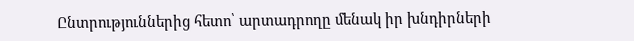Ընտրություններից հետո՝ արտադրողը մենակ իր խնդիրների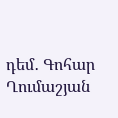դեմ․ Գոհար Ղումաշյան